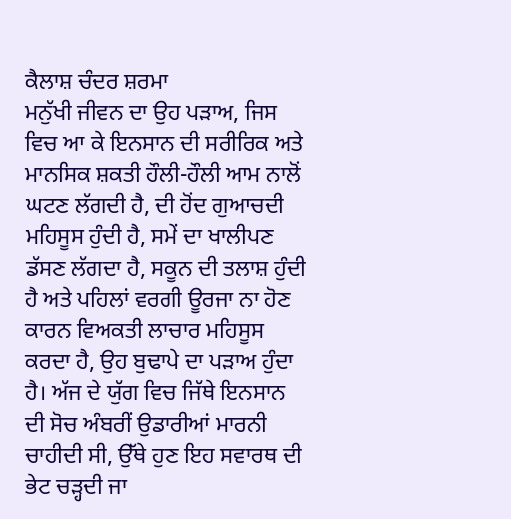ਕੈਲਾਸ਼ ਚੰਦਰ ਸ਼ਰਮਾ
ਮਨੁੱਖੀ ਜੀਵਨ ਦਾ ਉਹ ਪੜਾਅ, ਜਿਸ ਵਿਚ ਆ ਕੇ ਇਨਸਾਨ ਦੀ ਸਰੀਰਿਕ ਅਤੇ ਮਾਨਸਿਕ ਸ਼ਕਤੀ ਹੌਲੀ-ਹੌਲੀ ਆਮ ਨਾਲੋਂ ਘਟਣ ਲੱਗਦੀ ਹੈ, ਦੀ ਹੋਂਦ ਗੁਆਚਦੀ ਮਹਿਸੂਸ ਹੁੰਦੀ ਹੈ, ਸਮੇਂ ਦਾ ਖਾਲੀਪਣ ਡੱਸਣ ਲੱਗਦਾ ਹੈ, ਸਕੂਨ ਦੀ ਤਲਾਸ਼ ਹੁੰਦੀ ਹੈ ਅਤੇ ਪਹਿਲਾਂ ਵਰਗੀ ਊਰਜਾ ਨਾ ਹੋਣ ਕਾਰਨ ਵਿਅਕਤੀ ਲਾਚਾਰ ਮਹਿਸੂਸ ਕਰਦਾ ਹੈ, ਉਹ ਬੁਢਾਪੇ ਦਾ ਪੜਾਅ ਹੁੰਦਾ ਹੈ। ਅੱਜ ਦੇ ਯੁੱਗ ਵਿਚ ਜਿੱਥੇ ਇਨਸਾਨ ਦੀ ਸੋਚ ਅੰਬਰੀਂ ਉਡਾਰੀਆਂ ਮਾਰਨੀ ਚਾਹੀਦੀ ਸੀ, ਉੱਥੇ ਹੁਣ ਇਹ ਸਵਾਰਥ ਦੀ ਭੇਟ ਚੜ੍ਹਦੀ ਜਾ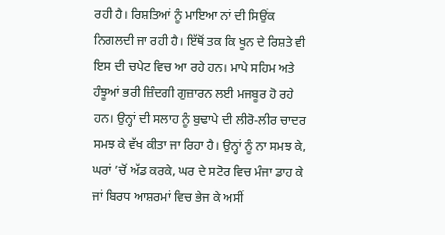ਰਹੀ ਹੈ। ਰਿਸ਼ਤਿਆਂ ਨੂੰ ਮਾਇਆ ਨਾਂ ਦੀ ਸਿਉਂਕ ਨਿਗਲਦੀ ਜਾ ਰਹੀ ਹੈ। ਇੱਥੋਂ ਤਕ ਕਿ ਖੂਨ ਦੇ ਰਿਸ਼ਤੇ ਵੀ ਇਸ ਦੀ ਚਪੇਟ ਵਿਚ ਆ ਰਹੇ ਹਨ। ਮਾਪੇ ਸਹਿਮ ਅਤੇ ਹੰਝੂਆਂ ਭਰੀ ਜ਼ਿੰਦਗੀ ਗੁਜ਼ਾਰਨ ਲਈ ਮਜਬੂਰ ਹੋ ਰਹੇ ਹਨ। ਉਨ੍ਹਾਂ ਦੀ ਸਲਾਹ ਨੂੰ ਬੁਢਾਪੇ ਦੀ ਲੀਰੋ-ਲੀਰ ਚਾਦਰ ਸਮਝ ਕੇ ਵੱਖ ਕੀਤਾ ਜਾ ਰਿਹਾ ਹੈ। ਉਨ੍ਹਾਂ ਨੂੰ ਨਾ ਸਮਝ ਕੇ, ਘਰਾਂ ’ਚੋਂ ਅੱਡ ਕਰਕੇ, ਘਰ ਦੇ ਸਟੋਰ ਵਿਚ ਮੰਜਾ ਡਾਹ ਕੇ ਜਾਂ ਬਿਰਧ ਆਸ਼ਰਮਾਂ ਵਿਚ ਭੇਜ ਕੇ ਅਸੀਂ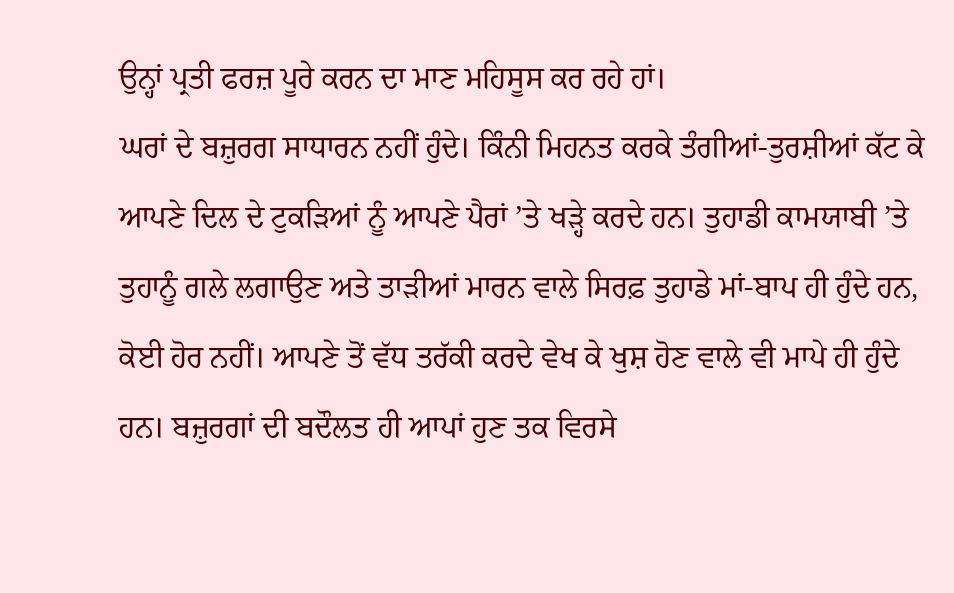ਉਨ੍ਹਾਂ ਪ੍ਰਤੀ ਫਰਜ਼ ਪੂਰੇ ਕਰਨ ਦਾ ਮਾਣ ਮਹਿਸੂਸ ਕਰ ਰਹੇ ਹਾਂ।
ਘਰਾਂ ਦੇ ਬਜ਼ੁਰਗ ਸਾਧਾਰਨ ਨਹੀਂ ਹੁੰਦੇ। ਕਿੰਨੀ ਮਿਹਨਤ ਕਰਕੇ ਤੰਗੀਆਂ-ਤੁਰਸ਼ੀਆਂ ਕੱਟ ਕੇ ਆਪਣੇ ਦਿਲ ਦੇ ਟੁਕੜਿਆਂ ਨੂੰ ਆਪਣੇ ਪੈਰਾਂ ’ਤੇ ਖੜ੍ਹੇ ਕਰਦੇ ਹਨ। ਤੁਹਾਡੀ ਕਾਮਯਾਬੀ ’ਤੇ ਤੁਹਾਨੂੰ ਗਲੇ ਲਗਾਉਣ ਅਤੇ ਤਾੜੀਆਂ ਮਾਰਨ ਵਾਲੇ ਸਿਰਫ਼ ਤੁਹਾਡੇ ਮਾਂ-ਬਾਪ ਹੀ ਹੁੰਦੇ ਹਨ, ਕੋਈ ਹੋਰ ਨਹੀਂ। ਆਪਣੇ ਤੋਂ ਵੱਧ ਤਰੱਕੀ ਕਰਦੇ ਵੇਖ ਕੇ ਖੁਸ਼ ਹੋਣ ਵਾਲੇ ਵੀ ਮਾਪੇ ਹੀ ਹੁੰਦੇ ਹਨ। ਬਜ਼ੁਰਗਾਂ ਦੀ ਬਦੌਲਤ ਹੀ ਆਪਾਂ ਹੁਣ ਤਕ ਵਿਰਸੇ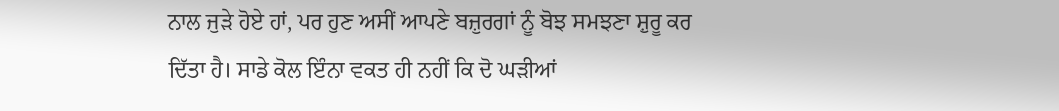ਨਾਲ ਜੁੜੇ ਹੋਏ ਹਾਂ, ਪਰ ਹੁਣ ਅਸੀਂ ਆਪਣੇ ਬਜ਼ੁਰਗਾਂ ਨੂੰ ਬੋਝ ਸਮਝਣਾ ਸ਼ੁਰੂ ਕਰ ਦਿੱਤਾ ਹੈ। ਸਾਡੇ ਕੋਲ ਇੰਨਾ ਵਕਤ ਹੀ ਨਹੀਂ ਕਿ ਦੋ ਘੜੀਆਂ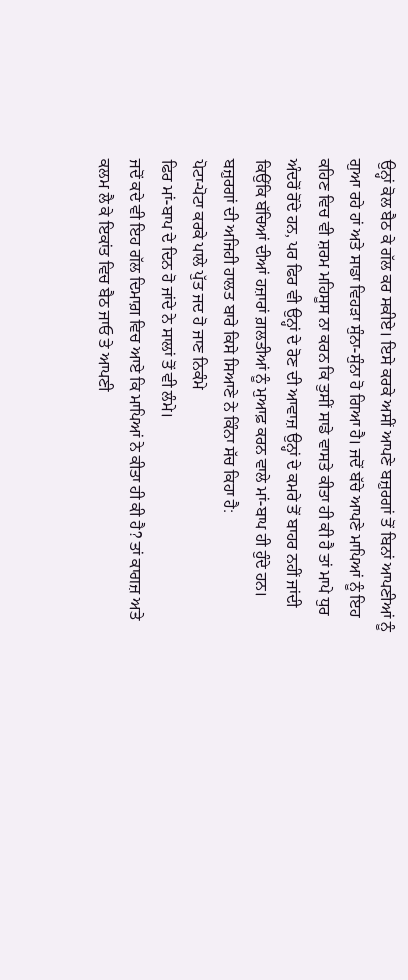ਉਨ੍ਹਾਂ ਕੋਲ ਬੈਠ ਕੇ ਗੱਲ ਕਰ ਸਕੀਏ। ਇਸੇ ਕਰਕੇ ਅਸੀਂ ਆਪਣੇ ਬਜ਼ੁਰਗਾਂ ਤੋਂ ਬਿਨਾਂ ਆਪਣੀਆਂ ਨੂੰ ਗੁਆ ਰਹੇ ਹਾਂ ਅਤੇ ਸਾਡਾ ਵਿਹੜਾ ਸੁੰਨਾ-ਸੁੰਨਾ ਹੋ ਗਿਆ ਹੈ। ਜਦੋਂ ਬੱਚੇ ਆਪਣੇ ਮਾਪਿਆਂ ਨੂੰ ਇਹ ਕਹਿਣ ਵਿਚ ਵੀ ਸ਼ਰਮ ਮਹਿਸੂਸ ਨਾ ਕਰਨ ਕਿ ਤੁਸੀਂ ਸਾਡੇ ਵਾਸਤੇ ਕੀਤਾ ਹੀ ਕੀ ਹੈ ਤਾਂ ਮਾਪੇ ਧੁਰ ਅੰਦਰੋਂ ਰੋਂਦੇ ਹਨ, ਪਰ ਫਿਰ ਵੀ ਉਨ੍ਹਾਂ ਦੇ ਰੋਣ ਦੀ ਆਵਾਜ਼ ਉਨ੍ਹਾਂ ਦੇ ਕਮਰੇ ਤੋਂ ਬਾਹਰ ਨਹੀਂ ਜਾਂਦੀ ਕਿਉਂਕਿ ਬੱਚਿਆਂ ਦੀਆਂ ਹਜ਼ਾਰਾਂ ਗ਼ਲਤੀਆਂ ਨੂੰ ਮੁਆਫ਼ ਕਰਨ ਵਾਲੇ ਮਾਂ-ਬਾਪ ਹੀ ਹੁੰਦੇ ਹਨ। ਬਜ਼ੁਰਗਾਂ ਦੀ ਅਜਿਹੀ ਹਾਲਤ ਬਾਰੇ ਕਿਸੇ ਸਿਆਣੇ ਨੇ ਕਿੰਨਾ ਸੱਚ ਕਿਹਾ ਹੈ:
ਪੋਟਾ-ਪੋਟਾ ਕਰਕੇ ਪਾਲੇ ਪੁੱਤ ਜਦ ਹੋ ਜਾਣ ਨਿਕੰਮੇ
ਫਿਰ ਮਾਂ-ਬਾਪ ਦੇ ਦਿਨ ਹੋ ਜਾਂਦੇ ਨੇ ਸਾਲਾਂ ਤੋਂ ਵੀ ਲੰਮੇ।
ਜਦੋਂ ਕਦੇ ਵੀ ਇਹ ਗੱਲ ਦਿਮਾਗ਼ ਵਿਚ ਆਏ ਕਿ ਮਾਪਿਆਂ ਨੇ ਕੀਤਾ ਹੀ ਕੀ ਹੈ? ਤਾਂ ਕਾਗਜ਼ ਅਤੇ ਕਲਮ ਲੈ ਕੇ ਇਕਾਂਤ ਵਿਚ ਬੈਠ ਜਾਓ ਤੇ ਆਪਣੀ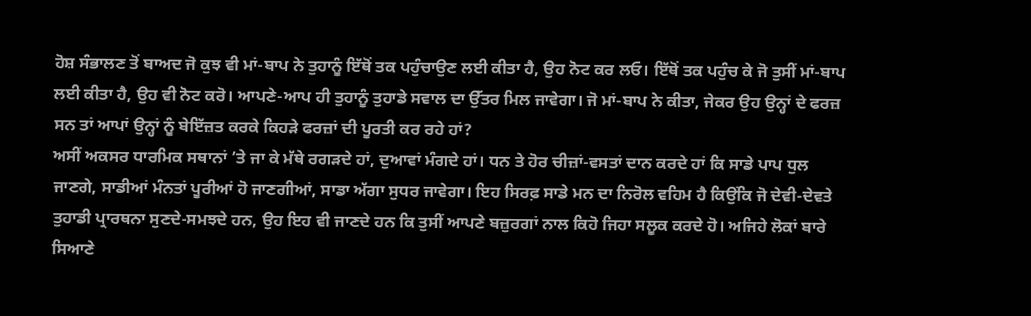ਹੋਸ਼ ਸੰਭਾਲਣ ਤੋਂ ਬਾਅਦ ਜੋ ਕੁਝ ਵੀ ਮਾਂ-ਬਾਪ ਨੇ ਤੁਹਾਨੂੰ ਇੱਥੋਂ ਤਕ ਪਹੁੰਚਾਉਣ ਲਈ ਕੀਤਾ ਹੈ, ਉਹ ਨੋਟ ਕਰ ਲਓ। ਇੱਥੋਂ ਤਕ ਪਹੁੰਚ ਕੇ ਜੋ ਤੁਸੀਂ ਮਾਂ-ਬਾਪ ਲਈ ਕੀਤਾ ਹੈ, ਉਹ ਵੀ ਨੋਟ ਕਰੋ। ਆਪਣੇ-ਆਪ ਹੀ ਤੁਹਾਨੂੰ ਤੁਹਾਡੇ ਸਵਾਲ ਦਾ ਉੱਤਰ ਮਿਲ ਜਾਵੇਗਾ। ਜੋ ਮਾਂ-ਬਾਪ ਨੇ ਕੀਤਾ, ਜੇਕਰ ਉਹ ਉਨ੍ਹਾਂ ਦੇ ਫਰਜ਼ ਸਨ ਤਾਂ ਆਪਾਂ ਉਨ੍ਹਾਂ ਨੂੰ ਬੇਇੱਜ਼ਤ ਕਰਕੇ ਕਿਹੜੇ ਫਰਜ਼ਾਂ ਦੀ ਪੂਰਤੀ ਕਰ ਰਹੇ ਹਾਂ?
ਅਸੀਂ ਅਕਸਰ ਧਾਰਮਿਕ ਸਥਾਨਾਂ ’ਤੇ ਜਾ ਕੇ ਮੱਥੇ ਰਗੜਦੇ ਹਾਂ, ਦੁਆਵਾਂ ਮੰਗਦੇ ਹਾਂ। ਧਨ ਤੇ ਹੋਰ ਚੀਜ਼ਾਂ-ਵਸਤਾਂ ਦਾਨ ਕਰਦੇ ਹਾਂ ਕਿ ਸਾਡੇ ਪਾਪ ਧੁਲ ਜਾਣਗੇ, ਸਾਡੀਆਂ ਮੰਨਤਾਂ ਪੂਰੀਆਂ ਹੋ ਜਾਣਗੀਆਂ, ਸਾਡਾ ਅੱਗਾ ਸੁਧਰ ਜਾਵੇਗਾ। ਇਹ ਸਿਰਫ਼ ਸਾਡੇ ਮਨ ਦਾ ਨਿਰੋਲ ਵਹਿਮ ਹੈ ਕਿਉਂਕਿ ਜੋ ਦੇਵੀ-ਦੇਵਤੇ ਤੁਹਾਡੀ ਪ੍ਰਾਰਥਨਾ ਸੁਣਦੇ-ਸਮਝਦੇ ਹਨ, ਉਹ ਇਹ ਵੀ ਜਾਣਦੇ ਹਨ ਕਿ ਤੁਸੀਂ ਆਪਣੇ ਬਜ਼ੁਰਗਾਂ ਨਾਲ ਕਿਹੋ ਜਿਹਾ ਸਲੂਕ ਕਰਦੇ ਹੋ। ਅਜਿਹੇ ਲੋਕਾਂ ਬਾਰੇ ਸਿਆਣੇ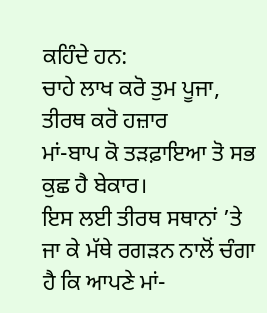ਕਹਿੰਦੇ ਹਨ:
ਚਾਹੇ ਲਾਖ ਕਰੋ ਤੁਮ ਪੂਜਾ, ਤੀਰਥ ਕਰੋ ਹਜ਼ਾਰ
ਮਾਂ-ਬਾਪ ਕੋ ਤੜਫ਼ਾਇਆ ਤੋ ਸਭ ਕੁਛ ਹੈ ਬੇਕਾਰ।
ਇਸ ਲਈ ਤੀਰਥ ਸਥਾਨਾਂ ’ਤੇ ਜਾ ਕੇ ਮੱਥੇ ਰਗੜਨ ਨਾਲੋਂ ਚੰਗਾ ਹੈ ਕਿ ਆਪਣੇ ਮਾਂ-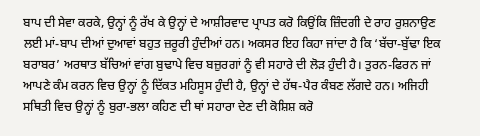ਬਾਪ ਦੀ ਸੇਵਾ ਕਰਕੇ, ਉਨ੍ਹਾਂ ਨੂੰ ਰੱਖ ਕੇ ਉਨ੍ਹਾਂ ਦੇ ਆਸ਼ੀਰਵਾਦ ਪ੍ਰਾਪਤ ਕਰੋ ਕਿਉਂਕਿ ਜ਼ਿੰਦਗੀ ਦੇ ਰਾਹ ਰੁਸ਼ਨਾਉਣ ਲਈ ਮਾਂ-ਬਾਪ ਦੀਆਂ ਦੁਆਵਾਂ ਬਹੁਤ ਜ਼ਰੂਰੀ ਹੁੰਦੀਆਂ ਹਨ। ਅਕਸਰ ਇਹ ਕਿਹਾ ਜਾਂਦਾ ਹੈ ਕਿ ‘ਬੱਚਾ-ਬੁੱਢਾ ਇਕ ਬਰਾਬਰ’ ਅਰਥਾਤ ਬੱਚਿਆਂ ਵਾਂਗ ਬੁਢਾਪੇ ਵਿਚ ਬਜ਼ੁਰਗਾਂ ਨੂੰ ਵੀ ਸਹਾਰੇ ਦੀ ਲੋੜ ਹੁੰਦੀ ਹੈ। ਤੁਰਨ-ਫਿਰਨ ਜਾਂ ਆਪਣੇ ਕੰਮ ਕਰਨ ਵਿਚ ਉਨ੍ਹਾਂ ਨੂੰ ਦਿੱਕਤ ਮਹਿਸੂਸ ਹੁੰਦੀ ਹੈ, ਉਨ੍ਹਾਂ ਦੇ ਹੱਥ-ਪੈਰ ਕੰਬਣ ਲੱਗਦੇ ਹਨ। ਅਜਿਹੀ ਸਥਿਤੀ ਵਿਚ ਉਨ੍ਹਾਂ ਨੂੰ ਬੁਰਾ-ਭਲਾ ਕਹਿਣ ਦੀ ਥਾਂ ਸਹਾਰਾ ਦੇਣ ਦੀ ਕੋਸ਼ਿਸ਼ ਕਰੋ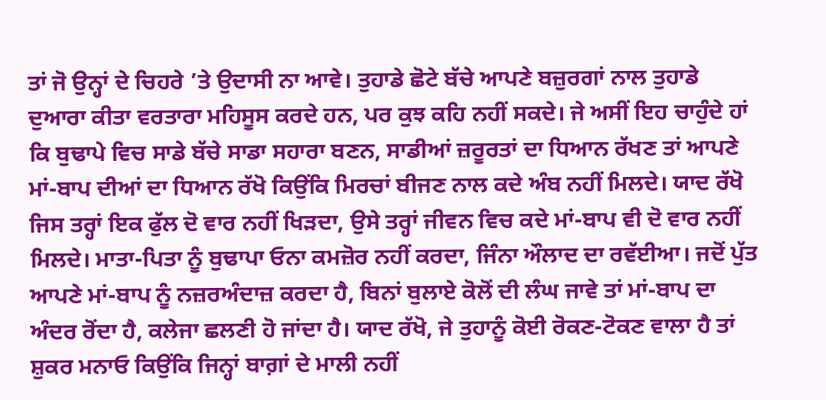ਤਾਂ ਜੋ ਉਨ੍ਹਾਂ ਦੇ ਚਿਹਰੇ ’ਤੇ ਉਦਾਸੀ ਨਾ ਆਵੇ। ਤੁਹਾਡੇ ਛੋਟੇ ਬੱਚੇ ਆਪਣੇ ਬਜ਼ੁਰਗਾਂ ਨਾਲ ਤੁਹਾਡੇ ਦੁਆਰਾ ਕੀਤਾ ਵਰਤਾਰਾ ਮਹਿਸੂਸ ਕਰਦੇ ਹਨ, ਪਰ ਕੁਝ ਕਹਿ ਨਹੀਂ ਸਕਦੇ। ਜੇ ਅਸੀਂ ਇਹ ਚਾਹੁੰਦੇ ਹਾਂ ਕਿ ਬੁਢਾਪੇ ਵਿਚ ਸਾਡੇ ਬੱਚੇ ਸਾਡਾ ਸਹਾਰਾ ਬਣਨ, ਸਾਡੀਆਂ ਜ਼ਰੂਰਤਾਂ ਦਾ ਧਿਆਨ ਰੱਖਣ ਤਾਂ ਆਪਣੇ ਮਾਂ-ਬਾਪ ਦੀਆਂ ਦਾ ਧਿਆਨ ਰੱਖੋ ਕਿਉਂਕਿ ਮਿਰਚਾਂ ਬੀਜਣ ਨਾਲ ਕਦੇ ਅੰਬ ਨਹੀਂ ਮਿਲਦੇ। ਯਾਦ ਰੱਖੋ ਜਿਸ ਤਰ੍ਹਾਂ ਇਕ ਫੁੱਲ ਦੋ ਵਾਰ ਨਹੀਂ ਖਿੜਦਾ, ਉਸੇ ਤਰ੍ਹਾਂ ਜੀਵਨ ਵਿਚ ਕਦੇ ਮਾਂ-ਬਾਪ ਵੀ ਦੋ ਵਾਰ ਨਹੀਂ ਮਿਲਦੇ। ਮਾਤਾ-ਪਿਤਾ ਨੂੰ ਬੁਢਾਪਾ ਓਨਾ ਕਮਜ਼ੋਰ ਨਹੀਂ ਕਰਦਾ, ਜਿੰਨਾ ਔਲਾਦ ਦਾ ਰਵੱਈਆ। ਜਦੋਂ ਪੁੱਤ ਆਪਣੇ ਮਾਂ-ਬਾਪ ਨੂੰ ਨਜ਼ਰਅੰਦਾਜ਼ ਕਰਦਾ ਹੈ, ਬਿਨਾਂ ਬੁਲਾਏ ਕੋਲੋਂ ਦੀ ਲੰਘ ਜਾਵੇ ਤਾਂ ਮਾਂ-ਬਾਪ ਦਾ ਅੰਦਰ ਰੋਂਦਾ ਹੈ, ਕਲੇਜਾ ਛਲਣੀ ਹੋ ਜਾਂਦਾ ਹੈ। ਯਾਦ ਰੱਖੋ, ਜੇ ਤੁਹਾਨੂੰ ਕੋਈ ਰੋਕਣ-ਟੋਕਣ ਵਾਲਾ ਹੈ ਤਾਂ ਸ਼ੁਕਰ ਮਨਾਓ ਕਿਉਂਕਿ ਜਿਨ੍ਹਾਂ ਬਾਗ਼ਾਂ ਦੇ ਮਾਲੀ ਨਹੀਂ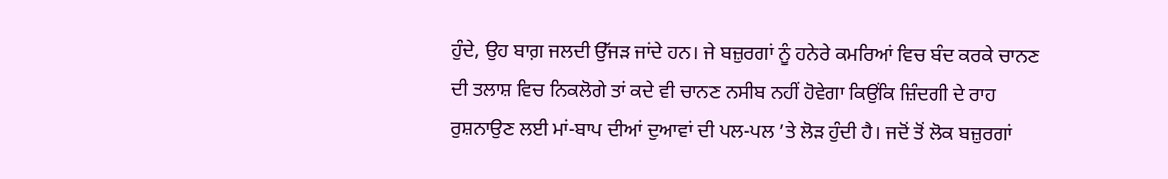ਹੁੰਦੇ, ਉਹ ਬਾਗ਼ ਜਲਦੀ ਉੱਜੜ ਜਾਂਦੇ ਹਨ। ਜੇ ਬਜ਼ੁਰਗਾਂ ਨੂੰ ਹਨੇਰੇ ਕਮਰਿਆਂ ਵਿਚ ਬੰਦ ਕਰਕੇ ਚਾਨਣ ਦੀ ਤਲਾਸ਼ ਵਿਚ ਨਿਕਲੋਗੇ ਤਾਂ ਕਦੇ ਵੀ ਚਾਨਣ ਨਸੀਬ ਨਹੀਂ ਹੋਵੇਗਾ ਕਿਉਂਕਿ ਜ਼ਿੰਦਗੀ ਦੇ ਰਾਹ ਰੁਸ਼ਨਾਉਣ ਲਈ ਮਾਂ-ਬਾਪ ਦੀਆਂ ਦੁਆਵਾਂ ਦੀ ਪਲ-ਪਲ ’ਤੇ ਲੋੜ ਹੁੰਦੀ ਹੈ। ਜਦੋਂ ਤੋਂ ਲੋਕ ਬਜ਼ੁਰਗਾਂ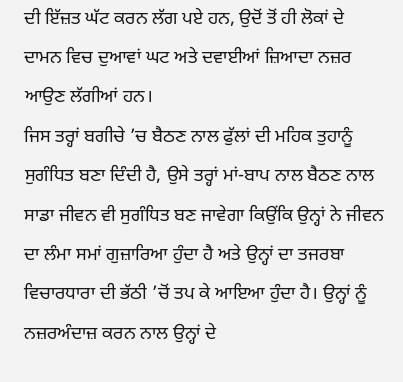ਦੀ ਇੱਜ਼ਤ ਘੱਟ ਕਰਨ ਲੱਗ ਪਏ ਹਨ, ਉਦੋਂ ਤੋਂ ਹੀ ਲੋਕਾਂ ਦੇ ਦਾਮਨ ਵਿਚ ਦੁਆਵਾਂ ਘਟ ਅਤੇ ਦਵਾਈਆਂ ਜ਼ਿਆਦਾ ਨਜ਼ਰ ਆਉਣ ਲੱਗੀਆਂ ਹਨ।
ਜਿਸ ਤਰ੍ਹਾਂ ਬਗੀਚੇ ’ਚ ਬੈਠਣ ਨਾਲ ਫੁੱਲਾਂ ਦੀ ਮਹਿਕ ਤੁਹਾਨੂੰ ਸੁਗੰਧਿਤ ਬਣਾ ਦਿੰਦੀ ਹੈ, ਉਸੇ ਤਰ੍ਹਾਂ ਮਾਂ-ਬਾਪ ਨਾਲ ਬੈਠਣ ਨਾਲ ਸਾਡਾ ਜੀਵਨ ਵੀ ਸੁਗੰਧਿਤ ਬਣ ਜਾਵੇਗਾ ਕਿਉਂਕਿ ਉਨ੍ਹਾਂ ਨੇ ਜੀਵਨ ਦਾ ਲੰਮਾ ਸਮਾਂ ਗੁਜ਼ਾਰਿਆ ਹੁੰਦਾ ਹੈ ਅਤੇ ਉਨ੍ਹਾਂ ਦਾ ਤਜਰਬਾ ਵਿਚਾਰਧਾਰਾ ਦੀ ਭੱਠੀ ’ਚੋਂ ਤਪ ਕੇ ਆਇਆ ਹੁੰਦਾ ਹੈ। ਉਨ੍ਹਾਂ ਨੂੰ ਨਜ਼ਰਅੰਦਾਜ਼ ਕਰਨ ਨਾਲ ਉਨ੍ਹਾਂ ਦੇ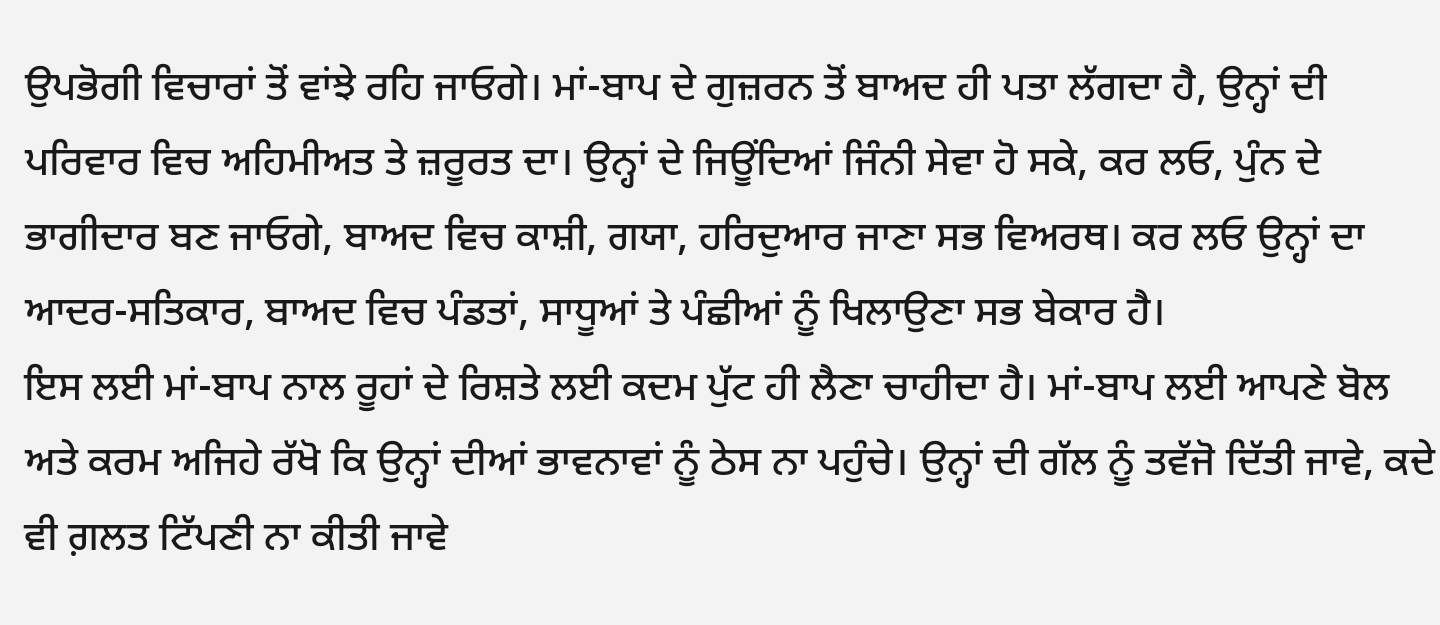ਉਪਭੋਗੀ ਵਿਚਾਰਾਂ ਤੋਂ ਵਾਂਝੇ ਰਹਿ ਜਾਓਗੇ। ਮਾਂ-ਬਾਪ ਦੇ ਗੁਜ਼ਰਨ ਤੋਂ ਬਾਅਦ ਹੀ ਪਤਾ ਲੱਗਦਾ ਹੈ, ਉਨ੍ਹਾਂ ਦੀ ਪਰਿਵਾਰ ਵਿਚ ਅਹਿਮੀਅਤ ਤੇ ਜ਼ਰੂਰਤ ਦਾ। ਉਨ੍ਹਾਂ ਦੇ ਜਿਊਂਦਿਆਂ ਜਿੰਨੀ ਸੇਵਾ ਹੋ ਸਕੇ, ਕਰ ਲਓ, ਪੁੰਨ ਦੇ ਭਾਗੀਦਾਰ ਬਣ ਜਾਓਗੇ, ਬਾਅਦ ਵਿਚ ਕਾਸ਼ੀ, ਗਯਾ, ਹਰਿਦੁਆਰ ਜਾਣਾ ਸਭ ਵਿਅਰਥ। ਕਰ ਲਓ ਉਨ੍ਹਾਂ ਦਾ ਆਦਰ-ਸਤਿਕਾਰ, ਬਾਅਦ ਵਿਚ ਪੰਡਤਾਂ, ਸਾਧੂਆਂ ਤੇ ਪੰਛੀਆਂ ਨੂੰ ਖਿਲਾਉਣਾ ਸਭ ਬੇਕਾਰ ਹੈ।
ਇਸ ਲਈ ਮਾਂ-ਬਾਪ ਨਾਲ ਰੂਹਾਂ ਦੇ ਰਿਸ਼ਤੇ ਲਈ ਕਦਮ ਪੁੱਟ ਹੀ ਲੈਣਾ ਚਾਹੀਦਾ ਹੈ। ਮਾਂ-ਬਾਪ ਲਈ ਆਪਣੇ ਬੋਲ ਅਤੇ ਕਰਮ ਅਜਿਹੇ ਰੱਖੋ ਕਿ ਉਨ੍ਹਾਂ ਦੀਆਂ ਭਾਵਨਾਵਾਂ ਨੂੰ ਠੇਸ ਨਾ ਪਹੁੰਚੇ। ਉਨ੍ਹਾਂ ਦੀ ਗੱਲ ਨੂੰ ਤਵੱਜੋ ਦਿੱਤੀ ਜਾਵੇ, ਕਦੇ ਵੀ ਗ਼ਲਤ ਟਿੱਪਣੀ ਨਾ ਕੀਤੀ ਜਾਵੇ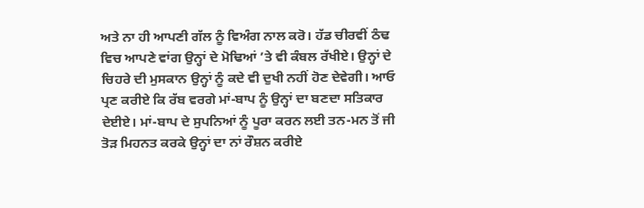ਅਤੇ ਨਾ ਹੀ ਆਪਣੀ ਗੱਲ ਨੂੰ ਵਿਅੰਗ ਨਾਲ ਕਰੋ। ਹੱਡ ਚੀਰਵੀਂ ਠੰਢ ਵਿਚ ਆਪਣੇ ਵਾਂਗ ਉਨ੍ਹਾਂ ਦੇ ਮੋਢਿਆਂ ’ਤੇ ਵੀ ਕੰਬਲ ਰੱਖੀਏ। ਉਨ੍ਹਾਂ ਦੇ ਚਿਹਰੇ ਦੀ ਮੁਸਕਾਨ ਉਨ੍ਹਾਂ ਨੂੰ ਕਦੇ ਵੀ ਦੁਖੀ ਨਹੀਂ ਹੋਣ ਦੇਵੇਗੀ। ਆਓ ਪ੍ਰਣ ਕਰੀਏ ਕਿ ਰੱਬ ਵਰਗੇ ਮਾਂ-ਬਾਪ ਨੂੰ ਉਨ੍ਹਾਂ ਦਾ ਬਣਦਾ ਸਤਿਕਾਰ ਦੇਈਏ। ਮਾਂ-ਬਾਪ ਦੇ ਸੁਪਨਿਆਂ ਨੂੰ ਪੂਰਾ ਕਰਨ ਲਈ ਤਨ-ਮਨ ਤੋਂ ਜੀ ਤੋੜ ਮਿਹਨਤ ਕਰਕੇ ਉਨ੍ਹਾਂ ਦਾ ਨਾਂ ਰੌਸ਼ਨ ਕਰੀਏ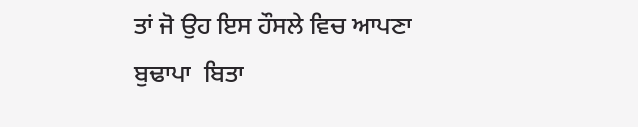ਤਾਂ ਜੋ ਉਹ ਇਸ ਹੌਸਲੇ ਵਿਚ ਆਪਣਾ ਬੁਢਾਪਾ  ਬਿਤਾ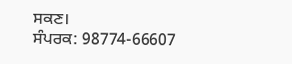ਸਕਣ।
ਸੰਪਰਕ: 98774-66607